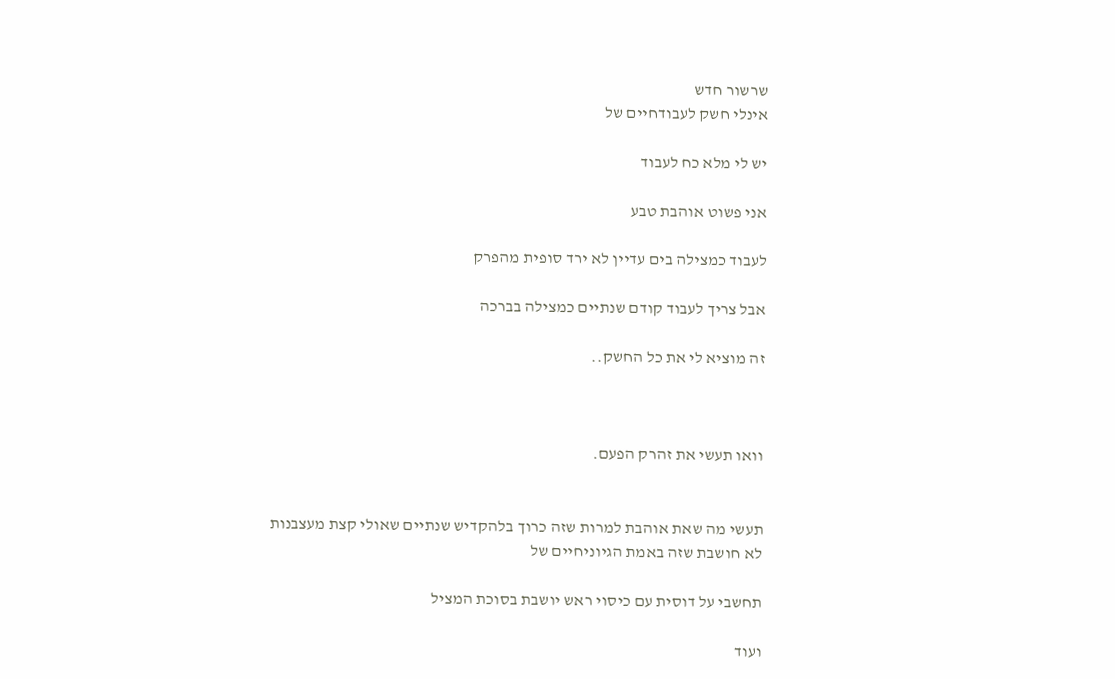שרשור חדש
אינלי חשק לעבודחיים של

יש לי מלא כח לעבוד

אני פשוט אוהבת טבע

לעבוד כמצילה בים עדיין לא ירד סופית מהפרק

אבל צריך לעבוד קודם שנתיים כמצילה בברכה

זה מוציא לי את כל החשק..



וואו תעשי את זהרק הפעם.


תעשי מה שאת אוהבת למרות שזה כרוך בלהקדיש שנתיים שאולי קצת מעצבנות
לא חושבת שזה באמת הגיוניחיים של

תחשבי על דוסית עם כיסוי ראש יושבת בסוכת המציל

ועוד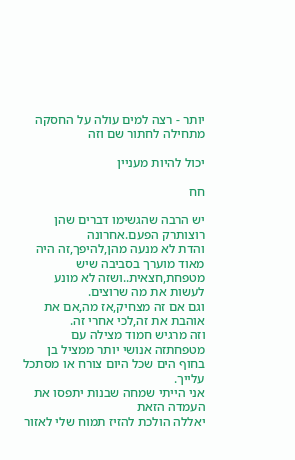יותר - רצה למים עולה על החסקה
מתחילה לחתור שם וזה

יכול להיות מעניין

חח

יש הרבה שהגשימו דברים שהן רוצותרק הפעם.אחרונה
והדת לא מנעה מהן,להיפך,זה היה מאוד מוערך בסביבה שיש מטפחת,חצאית..ושזה לא מונע לעשות את מה שרוצים.
וגם אם זה מצחיק,אז מה,אם את אוהבת את זה,לכי אחרי זה.
וזה מרגיש חמוד מצילה עם מטפחתזה אנושי יותר ממציל בן בחוף הים שכל היום צורח או מסתכל עלייך.
אני הייתי שמחה שבנות יתפסו את העמדה הזאת
יאללה הולכת להזיז תמוח שלי לאזור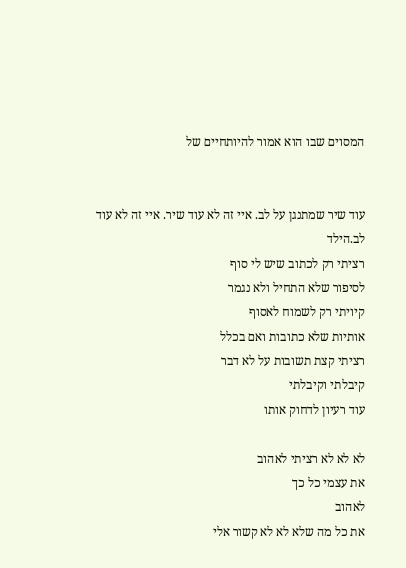המסוים שבו הוא אמור להיותחיים של


עוד שיר שמתנגן על לב. איי זה לא עוד שיר. איי זה לא עוד לב.הילד
רציתי רק לכתוב שיש לי סוף
לסיפור שלא התחיל ולא נגמר
קיויתי רק לשמוח לאסוף
אותיות שלא כתובות ואם בכלל
רציתי קצת תשובות על לא דבר
קיבלתי וקיבלתי
עוד רעיון לדחוק אותו

לא לא לא רציתי לאהוב
את עצמי כל כך
לאהוב
את כל מה שלא לא לא קשור אלי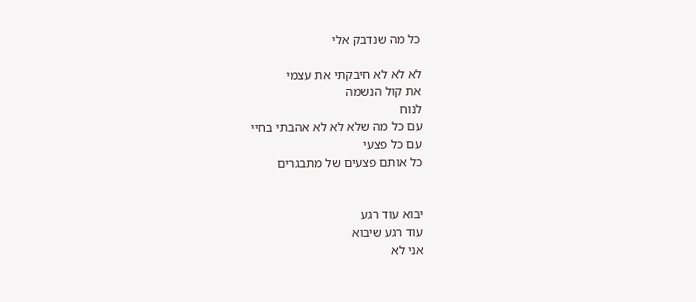כל מה שנדבק אלי

לא לא לא חיבקתי את עצמי
את קול הנשמה
לנוח
עם כל מה שלא לא לא אהבתי בחיי
עם כל פצעי
כל אותם פצעים של מתבגרים


יבוא עוד רגע
עוד רגע שיבוא
אני לא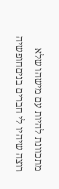מתכוונת להיות עם מישהו שלא רוצה שיהיו לי חברים בניםחופשיה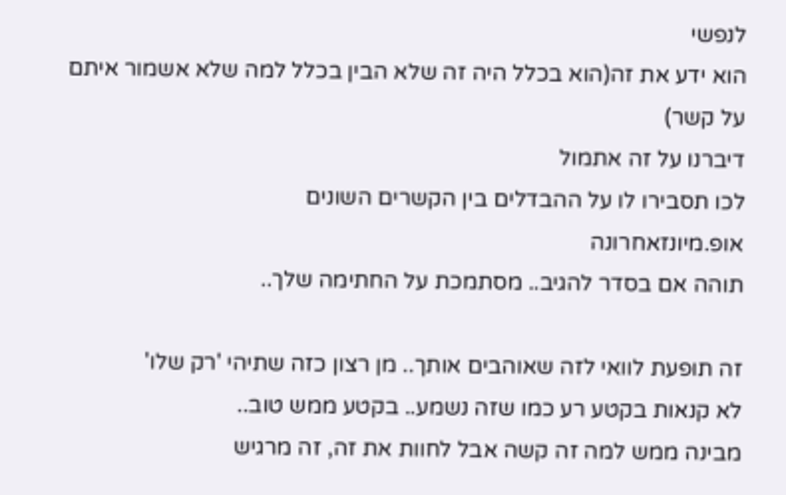לנפשי
הוא ידע את זה(הוא בכלל היה זה שלא הבין בכלל למה שלא אשמור איתם על קשר)
דיברנו על זה אתמול
לכו תסבירו לו על ההבדלים בין הקשרים השונים
אופ.מיונזאחרונה
תוהה אם בסדר להגיב.. מסתמכת על החתימה שלך..

זה תופעת לוואי לזה שאוהבים אותך.. מן רצון כזה שתיהי 'רק שלו'
לא קנאות בקטע רע כמו שזה נשמע.. בקטע ממש טוב..
מבינה ממש למה זה קשה אבל לחוות את זה, זה מרגיש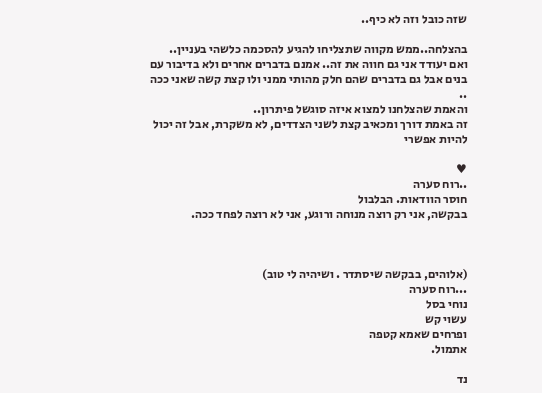שזה כובל וזה לא כיף..

בהצלחה..ממש מקווה שתצליחו להגיע להסכמה כלשהי בעניין..
ואם יעודד אני גם חווה את זה.. אמנם בדברים אחרים ולא בדיבור עם בנים אבל גם בדברים שהם חלק מהותי ממני ולו קצת קשה שאני ככה ..
והאמת שהצלחנו למצוא איזה סוגשל פיתרון..
זה באמת דורך ומכאיב קצת לשני הצדדים, לא משקרת, אבל זה יכול להיות אפשרי

♥
..רוח סערה
חוסר הוודאות. הבלבול
בבקשה, אני רק רוצה מנוחה ורוגע, אני לא רוצה לפחד ככה.



(אלוהים, בבקשה שיסתדר . ושיהיה לי טוב)
...רוח סערה
נוחי בסל
עשוי קש
ופרחים שאמא קטפה
אתמול.

נד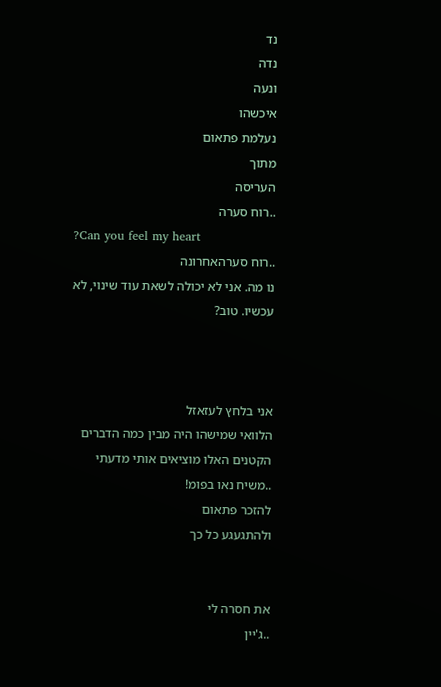נד
נדה
ונעה
איכשהו
נעלמת פתאום
מתוך
העריסה
..רוח סערה
?Can you feel my heart
..רוח סערהאחרונה
נו מה. אני לא יכולה לשאת עוד שינוי, לא עכשיו. טוב?



אני בלחץ לעזאזל
הלוואי שמישהו היה מבין כמה הדברים הקטנים האלו מוציאים אותי מדעתי
..משיח נאו בפומ!
להזכר פתאום
ולהתגעגע כל כך


את חסרה לי
..ג'יין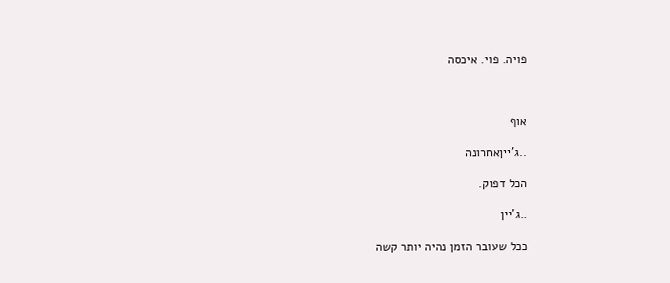פויה. פוי. איכסה



אוף

..ג'ייןאחרונה

הכל דפוק.

..ג'יין

ככל שעובר הזמן נהיה יותר קשה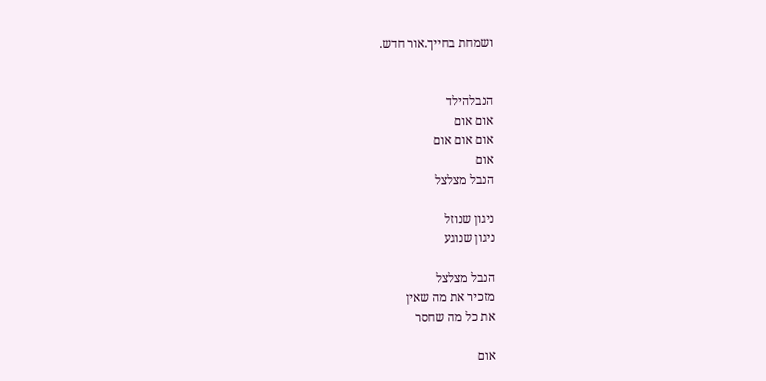ושמחת בחייך.אור חדש.


הנבלהילד
אום אום
אום אום אום
אום
הנבל מצלצל

ניגון שנוזל
ניגון שנוגע

הנבל מצלצל
מזכיר את מה שאין
את כל מה שחסר

אום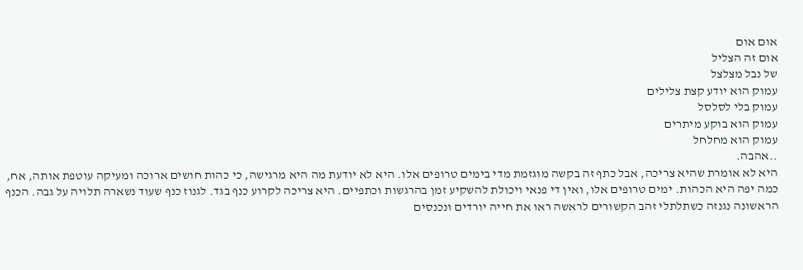אום אום
אום זה הצליל
של נבל מצלצל
עמוק הוא יודע קצת צלילים
עמוק בלי לסלסל
עמוק הוא בוקע מיתרים
עמוק הוא מחלחל
..אהבה.
היא לא אומרת שהיא צריכה, אבל כתף זה בקשה מוגזמת מדי בימים טרופים אלו. היא לא יודעת מה היא מרגישה, כי כהות חושים ארוכה ומעיקה עוטפת אותה, אח, כמה יפה היא הכהות. ימים טרופים אלו, ואין די פנאי ויכולת להשקיע זמן בהרגשות וכתפיים. היא צריכה לקרוע כנף בגד. לגנוז כנף שעוד נשארה תלויה על גבה. הכנף הראשונה נגנזה כשתלתלי זהב הקשורים לראשה ראו את חייה יורדים ונכנסים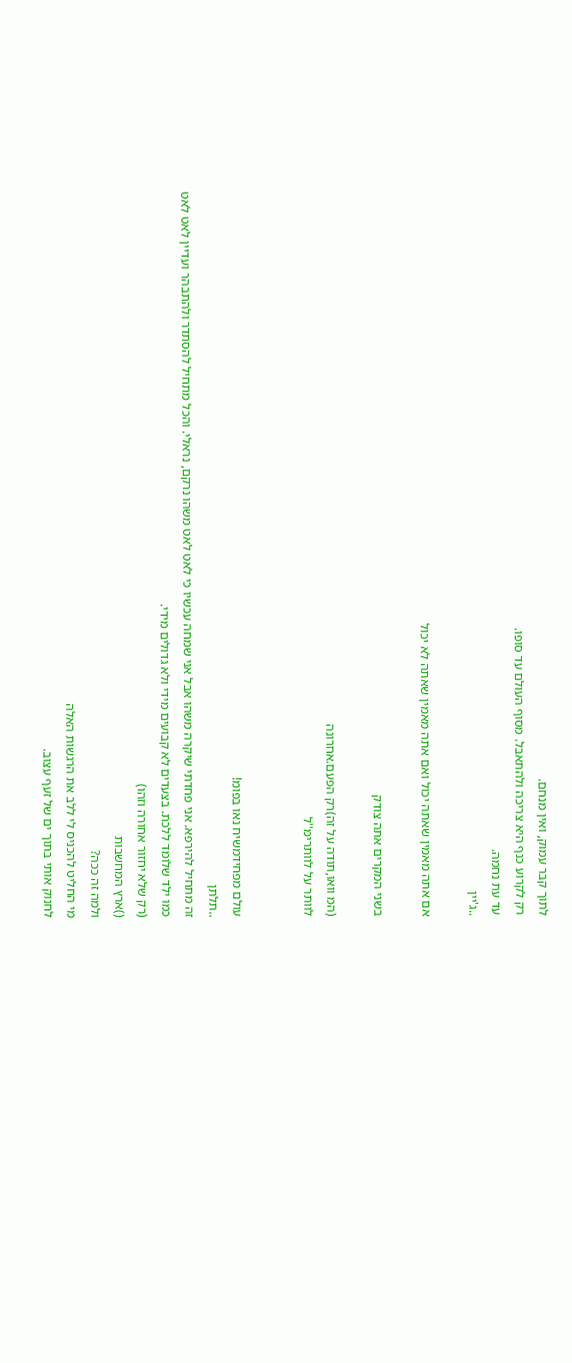לתוך קבר עמוק, ואין מנחם.
רק לקרוע כנף היא צריכה ולהתאבל. מסוף העולם עד סופו.
עד עת נחמה.
..ג'יין

אם אתה מאמין שאתה יכול ואם אתה מאמין שאתה לא יכול

בשני המקרים אתה צודק

(המ וואו,תודה על זה)רק הפעם.אחרונה
לוותר על לוותרימ''ל


עולם מפחידמשיח נאו בפומ!
..תלתן
זה מתחיל להירפא. אני פחדתי שיקרה משהו אבל אני שמחה עכשיו כי לאט לאט משהו נרקם, נראלי. והכל מתחיל להסתדר ולהתבהר ועדיין לאט לאט כמו ילד שלומד ללכת. בצעדים לא קבועים מידי ולא גדולים מידי.
(רק שלא יחזור אחורה וזהו)
()ארץ המחשבות
ולמה זה ככה?
מי החליט להכניס לי ללב את הרגשות האלה
לחנוק אותי בתוך ים של זעף עצוב.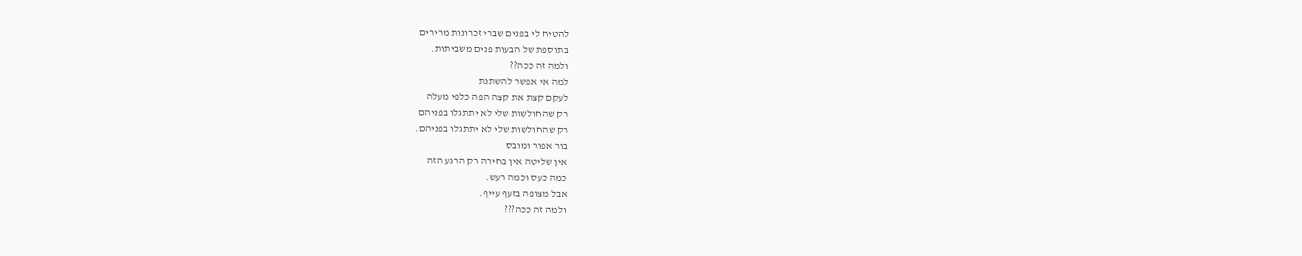להטיח לי בפנים שברי זכרונות מרירים
בתוספת של הבעות פנים משביתות.
ולמה זה ככה??
למה אי אפשר להשתנת
לעקם קצת את קצה הפה כלפי מעלה
רק שהחולשות שלי לא יתתגלו בפניהם
רק שהחולשות שלי לא יתתגלו בפניהם.
בור אפור ומובס
אין שליטה אין בחירה רק הרגע הזה
כמה כעס וכמה רעש.
אבל מצופה בזעף עייף.
ולמה זה ככה???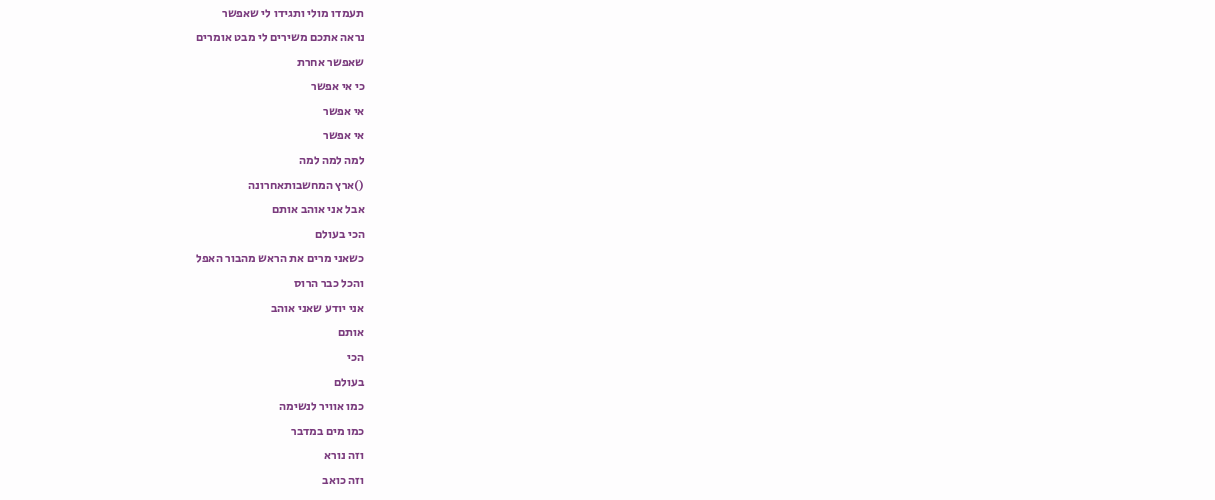תעמדו מולי ותגידו לי שאפשר
נראה אתכם משירים לי מבט אומרים
שאפשר אחרת
כי אי אפשר
אי אפשר
אי אפשר
למה למה למה
()ארץ המחשבותאחרונה
אבל אני אוהב אותם
הכי בעולם
כשאני מרים את הראש מהבור האפל
והכל כבר הרוס
אני יודע שאני אוהב
אותם
הכי
בעולם
כמו אוויר לנשימה
כמו מים במדבר
וזה נורא
וזה כואב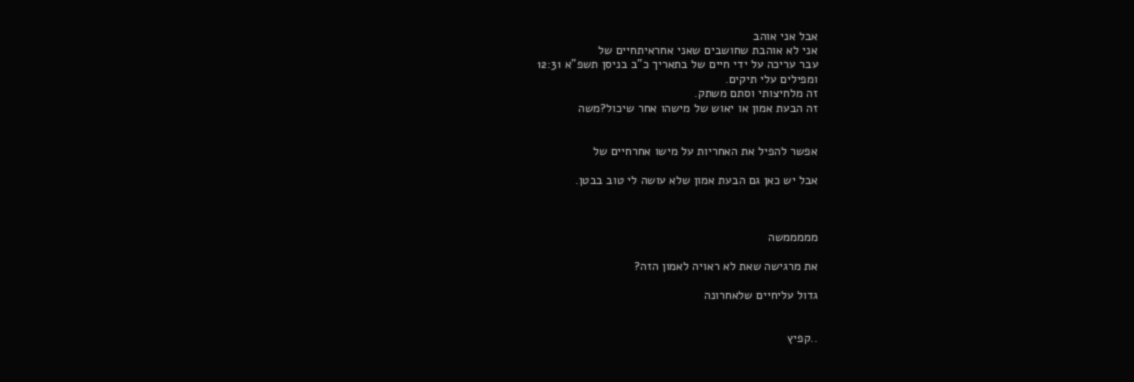אבל אני אוהב
אני לא אוהבת שחושבים שאני אחראיתחיים של
עבר עריכה על ידי חיים של בתאריך כ"ב בניסן תשפ"א 12:31
ומפילים עלי תיקים.
זה מלחיצותי וסתם משתק.
זה הבעת אמון או יאוש של מישהו אחר שיכול?משה


אפשר להפיל את האחריות על מישו אחרחיים של

אבל יש כאן גם הבעת אמון שלא עושה לי טוב בבטן.



מממממשה

את מרגישה שאת לא ראויה לאמון הזה?

גדול עליחיים שלאחרונה


..קפיץ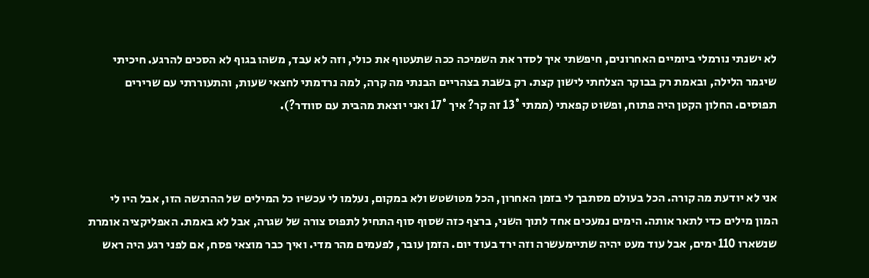לא ישנתי נורמלי ביומיים האחרונים, חיפשתי איך לסדר את השמיכה ככה שתעטוף את כולי, וזה לא עבד, משהו בגוף לא הסכים להרגע. חיכיתי שיגמר הלילה, ובאמת רק בבוקר הצלחתי לישון קצת. רק בשבת בצהריים הבנתי מה קרה, למה נרדמתי לחצאי שעות, והתעוררתי עם שרירים תפוסים. החלון הקטן היה פתוח, ופשוט קפאתי (ממתי 13° זה קר? איך 17° ואני יוצאת מהבית עם סוודר?).



אני לא יודעת מה קורה. הכל בעולם מסתבך לי בזמן האחרון, הכל מטושטש ולא במקום, נעלמו לי עכשיו כל המילים של ההרגשה הזו, אבל היו לי המון מילים כדי לתאר אותה. הימים נמעכים אחד לתוך השני, ברצף כזה שסוף סוף התחיל לתפוס צורה של שגרה, אבל לא באמת. האפליקציה אומרת שנשארו 110 ימים, אבל עוד מעט יהיה שתיימעשרה וזה ירד בעוד יום. הזמן עובר, לפעמים מהר מדי. ואיך כבר מוצאי פסח, אם לפני רגע היה ראש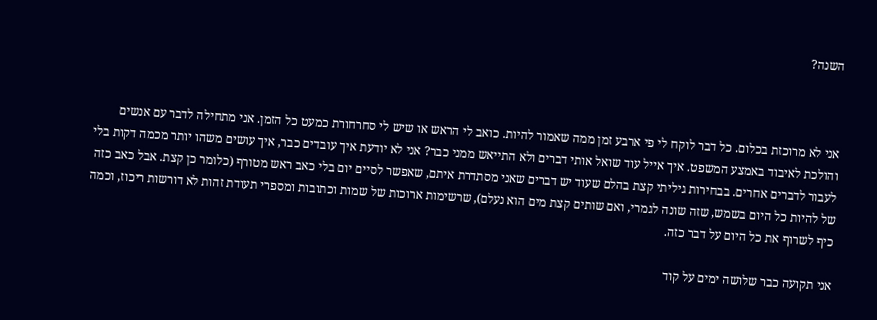השנה?



אני לא מרוכזת בכלום. כל דבר לוקח לי פי ארבע זמן ממה שאמור להיות. כואב לי הראש או שיש לי סחרחורת כמעט כל הזמן. אני מתחילה לדבר עם אנשים והולכת לאיבוד באמצע המשפט. איך אייל עוד שואל אותי דברים ולא התייאש ממני כבר? אני לא יודעת איך עובדים כבר, איך עושים משהו יותר מכמה דקות בלי לעבור לדברים אחרים. בבחירות גיליתי קצת בהלם שעוד יש דברים שאני מסתדרת איתם, שאפשר לסיים יום בלי כאב ראש מטורף (כלומר כן קצת. אבל כאב כזה של להיות כל היום בשמש, שזה שונה לגמרי, ואם שותים קצת מים הוא נעלם), שרשימות ארוכות של שמות וכתובות ומספרי תעודת זהות לא דורשות ריכוז, וכמה כיף לשרוף את כל היום על דבר כזה.

אני תקועה כבר שלושה ימים על קוד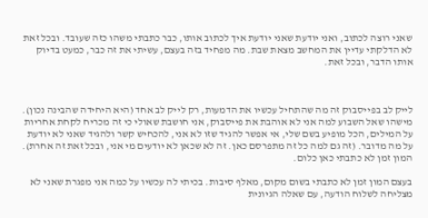שאני רוצה לכתוב, ואני יודעת שאני יודעת איך לכתוב אותו, כבר כתבתי משהו כזה שעובד. ובכל זאת לא הדלקתי עדיין את המחשב מצאת שבת. מה מפחיד בזה בעצם, עשיתי את זה כבר, כמעט בדיוק אותו הדבר, ובכל זאת.



לייק לב בפייסבוק זה מה שהתחיל עכשיו את הדמעות, רק לייק לב אחד (היא היחידה שהבינה נכון). מישהו שאל השבוע למה אני לא אוהבת את פייסבוק, אני חושבת שאולי כי זה מכריח לקחת אחריות על המילים, הכל מופיע בשם שלי, אי אפשר להגיד שזו לא אני, להכחיש קשר ולהגיד שאני לא יודעת על מה מדובר. (זה גם למה כל זה מתפרסם כאן. זה לא שכאן לא יודעים מי אני, ובכל זאת זה אחרת). המון זמן לא כתבתי כאן כלום.

בעצם המון זמן לא כתבתי בשום מקום, מאלף סיבות. בכיתי לה עכשיו על כמה אני מפגרת שאני לא מצליחה לשלוח הודעה, עם שאלה הגיונית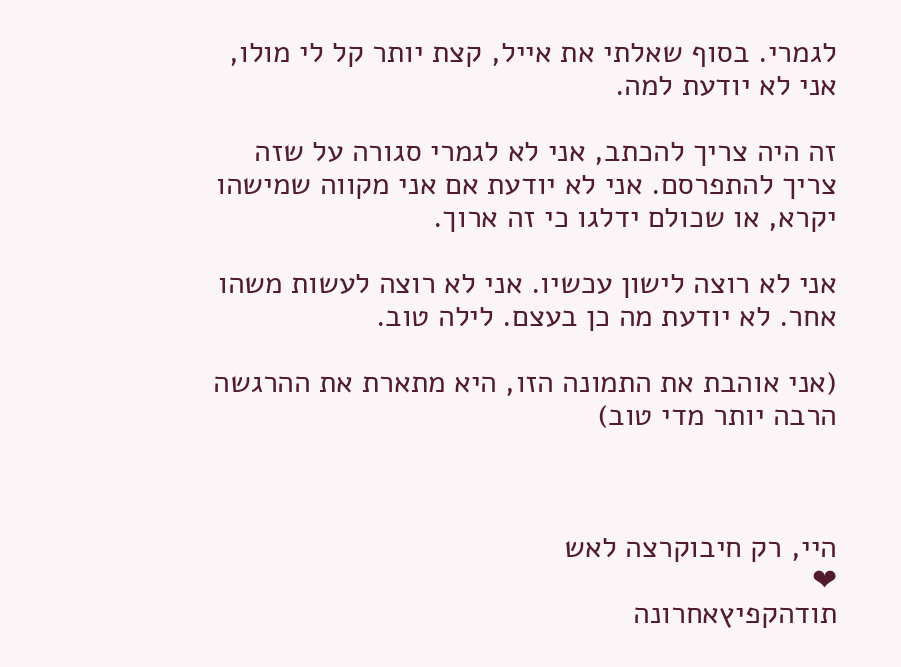לגמרי. בסוף שאלתי את אייל, קצת יותר קל לי מולו, אני לא יודעת למה.

זה היה צריך להכתב, אני לא לגמרי סגורה על שזה צריך להתפרסם. אני לא יודעת אם אני מקווה שמישהו יקרא, או שכולם ידלגו כי זה ארוך.

אני לא רוצה לישון עכשיו. אני לא רוצה לעשות משהו אחר. לא יודעת מה כן בעצם. לילה טוב.

(אני אוהבת את התמונה הזו, היא מתארת את ההרגשה הרבה יותר מדי טוב)



היי, רק חיבוקרצה לאש
❤
תודהקפיץאחרונה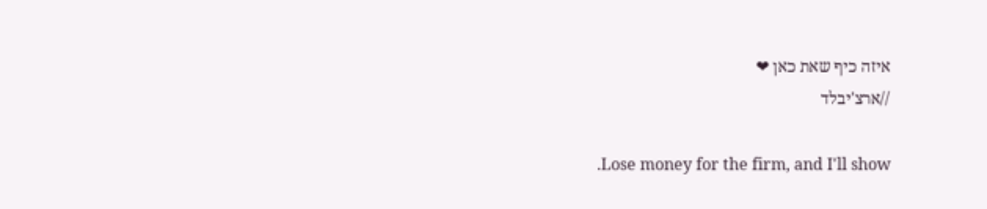איזה כיף שאת כאן ❤
//ארצ'יבלד

.Lose money for the firm, and I'll show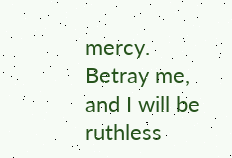mercy. Betray me, and I will be ruthless